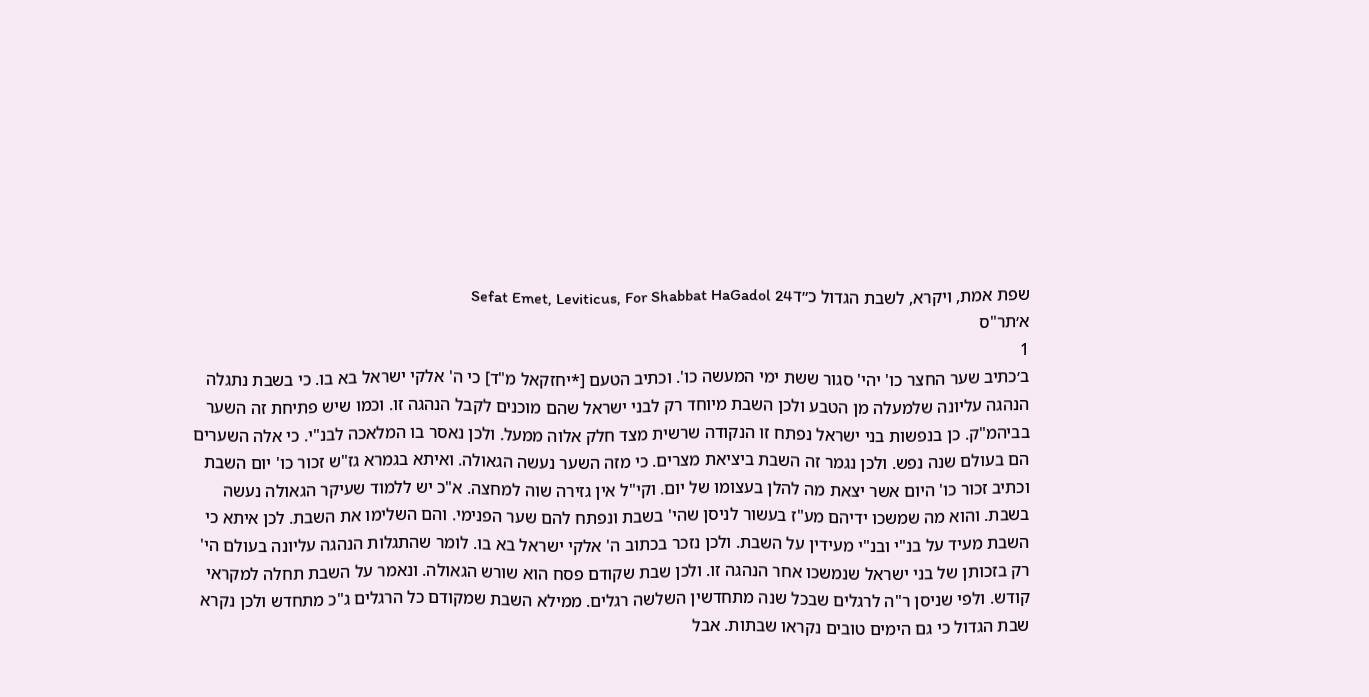שפת אמת, ויקרא, לשבת הגדול כ״דSefat Emet, Leviticus, For Shabbat HaGadol 24
א׳תר"ס
1
ב׳כתיב שער החצר כו' יהי' סגור ששת ימי המעשה כו'. וכתיב הטעם [*יחזקאל מ"ד] כי ה' אלקי ישראל בא בו. כי בשבת נתגלה הנהגה עליונה שלמעלה מן הטבע ולכן השבת מיוחד רק לבני ישראל שהם מוכנים לקבל הנהגה זו. וכמו שיש פתיחת זה השער בביהמ"ק. כן בנפשות בני ישראל נפתח זו הנקודה שרשית מצד חלק אלוה ממעל. ולכן נאסר בו המלאכה לבנ"י. כי אלה השערים הם בעולם שנה נפש. ולכן נגמר זה השבת ביציאת מצרים. כי מזה השער נעשה הגאולה. ואיתא בגמרא גז"ש זכור כו' יום השבת וכתיב זכור כו' היום אשר יצאת מה להלן בעצומו של יום. וקי"ל אין גזירה שוה למחצה. א"כ יש ללמוד שעיקר הגאולה נעשה בשבת. והוא מה שמשכו ידיהם מע"ז בעשור לניסן שהי' בשבת ונפתח להם שער הפנימי. והם השלימו את השבת. לכן איתא כי השבת מעיד על בנ"י ובנ"י מעידין על השבת. ולכן נזכר בכתוב ה' אלקי ישראל בא בו. לומר שהתגלות הנהגה עליונה בעולם הי' רק בזכותן של בני ישראל שנמשכו אחר הנהגה זו. ולכן שבת שקודם פסח הוא שורש הגאולה. ונאמר על השבת תחלה למקראי קודש. ולפי שניסן ר"ה לרגלים שבכל שנה מתחדשין השלשה רגלים. ממילא השבת שמקודם כל הרגלים ג"כ מתחדש ולכן נקרא שבת הגדול כי גם הימים טובים נקראו שבתות. אבל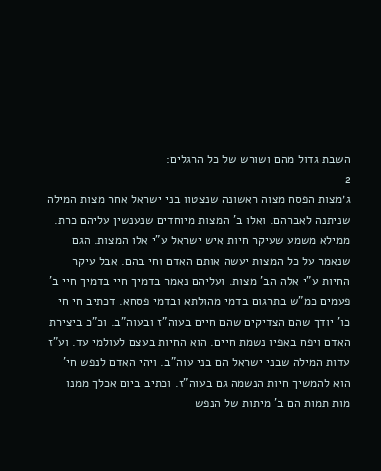השבת גדול מהם ושורש של כל הרגלים:
2
ג׳מצות הפסח מצוה ראשונה שנצטוו בני ישראל אחר מצות המילה שניתנה לאברהם. ואלו ב' המצות מיוחדים שנענשין עליהם כרת. ממילא משמע שעיקר חיות איש ישראל ע"י אלו המצות. הגם שנאמר על כל המצות יעשה אותם האדם וחי בהם. אבל עיקר החיות ע"י אלה הב' מצות. ועליהם נאמר בדמיך חיי בדמיך חיי ב' פעמים כמ"ש בתרגום בדמי מהולתא ובדמי פסחא. דכתיב חי חי כו' יודך שהם הצדיקים שהם חיים בעוה"ז ובעוה"ב. וכ"כ ביצירת האדם ויפח באפיו נשמת חיים. הוא החיות בעצם לעולמי עד. וע"ז עדות המילה שבני ישראל הם בני עוה"ב. ויהי האדם לנפש חי' הוא להמשיך חיות הנשמה גם בעוה"ז. וכתיב ביום אכלך ממנו מות תמות הם ב' מיתות של הנפש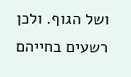ושל הגוף. ולכן רשעים בחייהם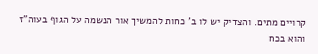קרויים מתים. והצדיק יש לו ב' כחות להמשיך אור הנשמה על הגוף בעוה"ז והוא בכח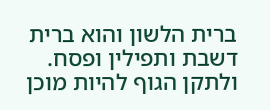ברית הלשון והוא ברית דשבת ותפילין ופסח. ולתקן הגוף להיות מוכן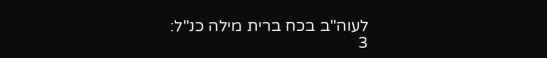לעוה"ב בכח ברית מילה כנ"ל:
3